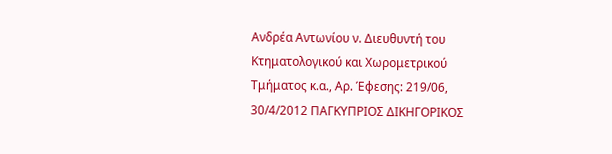Ανδρέα Αντωνίου ν. Διευθυντή του Κτηματολογικού και Χωρομετρικού Τμήματος κ.α., Αρ. Έφεσης: 219/06, 30/4/2012 ΠΑΓΚΥΠΡΙΟΣ ΔΙΚΗΓΟΡΙΚΟΣ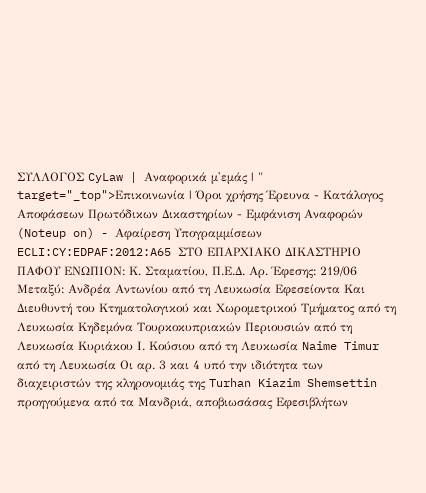ΣΥΛΛΟΓΟΣ CyLaw | Αναφορικά μ'εμάς | " target="_top">Επικοινωνία | Όροι χρήσης Έρευνα - Κατάλογος Αποφάσεων Πρωτόδικων Δικαστηρίων - Εμφάνιση Αναφορών (Noteup on) - Αφαίρεση Υπογραμμίσεων ECLI:CY:EDPAF:2012:A65 ΣΤΟ ΕΠΑΡΧΙΑΚΟ ΔΙΚΑΣΤΗΡΙΟ ΠΑΦΟΥ ΕΝΩΠΙΟΝ: Κ. Σταματίου, Π.Ε.Δ. Αρ. Έφεσης: 219/06 Μεταξύ: Ανδρέα Αντωνίου από τη Λευκωσία Εφεσείοντα Και Διευθυντή του Κτηματολογικού και Χωρομετρικού Τμήματος από τη Λευκωσία Κηδεμόνα Τουρκοκυπριακών Περιουσιών από τη Λευκωσία Κυριάκου Ι. Κούσιου από τη Λευκωσία Naime Timur από τη Λευκωσία Οι αρ. 3 και 4 υπό την ιδιότητα των διαχειριστών της κληρονομιάς της Turhan Kiazim Shemsettin προηγούμενα από τα Μανδριά, αποβιωσάσας Εφεσιβλήτων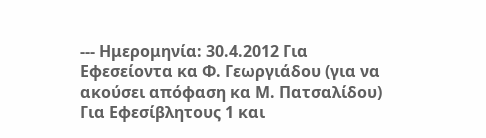--- Ημερομηνία: 30.4.2012 Για Εφεσείοντα κα Φ. Γεωργιάδου (για να ακούσει απόφαση κα Μ. Πατσαλίδου) Για Εφεσίβλητους 1 και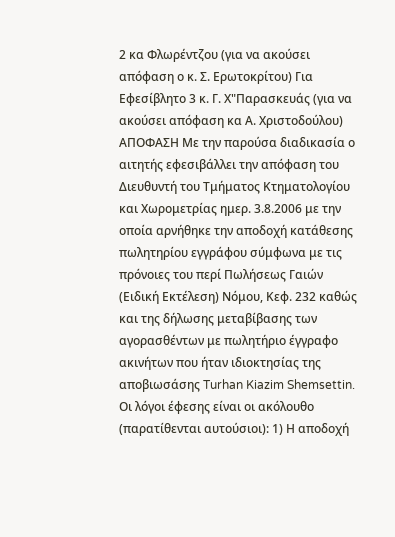2 κα Φλωρέντζου (για να ακούσει απόφαση ο κ. Σ. Ερωτοκρίτου) Για Εφεσίβλητο 3 κ. Γ. Χ"Παρασκευάς (για να ακούσει απόφαση κα Α. Χριστοδούλου) ΑΠΟΦΑΣΗ Με την παρούσα διαδικασία ο αιτητής εφεσιβάλλει την απόφαση του Διευθυντή του Τμήματος Κτηματολογίου και Χωρομετρίας ημερ. 3.8.2006 με την οποία αρνήθηκε την αποδοχή κατάθεσης πωλητηρίου εγγράφου σύμφωνα με τις πρόνοιες του περί Πωλήσεως Γαιών (Ειδική Εκτέλεση) Νόμου, Κεφ. 232 καθώς και της δήλωσης μεταβίβασης των αγορασθέντων με πωλητήριο έγγραφο ακινήτων που ήταν ιδιοκτησίας της αποβιωσάσης Turhan Kiazim Shemsettin. Οι λόγοι έφεσης είναι οι ακόλουθο (παρατίθενται αυτούσιοι): 1) Η αποδοχή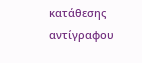κατάθεσης αντίγραφου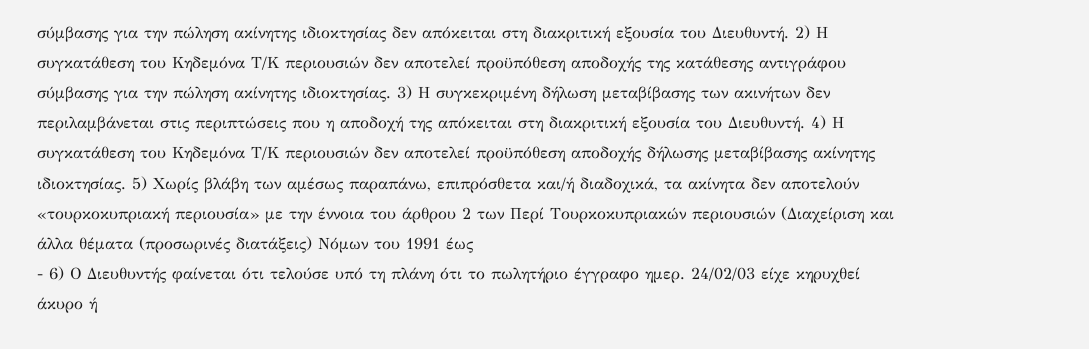σύμβασης για την πώληση ακίνητης ιδιοκτησίας δεν απόκειται στη διακριτική εξουσία του Διευθυντή. 2) Η συγκατάθεση του Κηδεμόνα Τ/Κ περιουσιών δεν αποτελεί προϋπόθεση αποδοχής της κατάθεσης αντιγράφου σύμβασης για την πώληση ακίνητης ιδιοκτησίας. 3) Η συγκεκριμένη δήλωση μεταβίβασης των ακινήτων δεν περιλαμβάνεται στις περιπτώσεις που η αποδοχή της απόκειται στη διακριτική εξουσία του Διευθυντή. 4) Η συγκατάθεση του Κηδεμόνα Τ/Κ περιουσιών δεν αποτελεί προϋπόθεση αποδοχής δήλωσης μεταβίβασης ακίνητης ιδιοκτησίας. 5) Χωρίς βλάβη των αμέσως παραπάνω, επιπρόσθετα και/ή διαδοχικά, τα ακίνητα δεν αποτελούν «τουρκοκυπριακή περιουσία» με την έννοια του άρθρου 2 των Περί Τουρκοκυπριακών περιουσιών (Διαχείριση και άλλα θέματα (προσωρινές διατάξεις) Νόμων του 1991 έως
- 6) Ο Διευθυντής φαίνεται ότι τελούσε υπό τη πλάνη ότι το πωλητήριο έγγραφο ημερ. 24/02/03 είχε κηρυχθεί άκυρο ή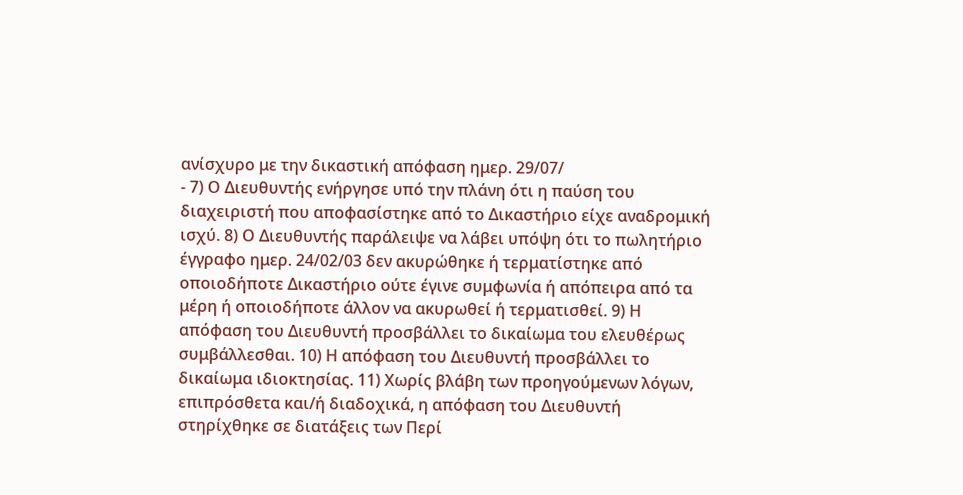ανίσχυρο με την δικαστική απόφαση ημερ. 29/07/
- 7) Ο Διευθυντής ενήργησε υπό την πλάνη ότι η παύση του διαχειριστή που αποφασίστηκε από το Δικαστήριο είχε αναδρομική ισχύ. 8) Ο Διευθυντής παράλειψε να λάβει υπόψη ότι το πωλητήριο έγγραφο ημερ. 24/02/03 δεν ακυρώθηκε ή τερματίστηκε από οποιοδήποτε Δικαστήριο ούτε έγινε συμφωνία ή απόπειρα από τα μέρη ή οποιοδήποτε άλλον να ακυρωθεί ή τερματισθεί. 9) Η απόφαση του Διευθυντή προσβάλλει το δικαίωμα του ελευθέρως συμβάλλεσθαι. 10) Η απόφαση του Διευθυντή προσβάλλει το δικαίωμα ιδιοκτησίας. 11) Χωρίς βλάβη των προηγούμενων λόγων, επιπρόσθετα και/ή διαδοχικά, η απόφαση του Διευθυντή στηρίχθηκε σε διατάξεις των Περί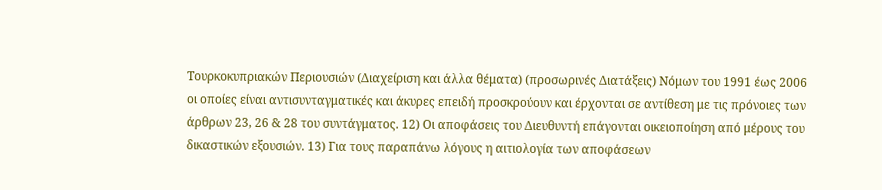Τουρκοκυπριακών Περιουσιών (Διαχείριση και άλλα θέματα) (προσωρινές Διατάξεις) Νόμων του 1991 έως 2006 οι οποίες είναι αντισυνταγματικές και άκυρες επειδή προσκρούουν και έρχονται σε αντίθεση με τις πρόνοιες των άρθρων 23, 26 & 28 του συντάγματος. 12) Οι αποφάσεις του Διευθυντή επάγονται οικειοποίηση από μέρους του δικαστικών εξουσιών. 13) Για τους παραπάνω λόγους η αιτιολογία των αποφάσεων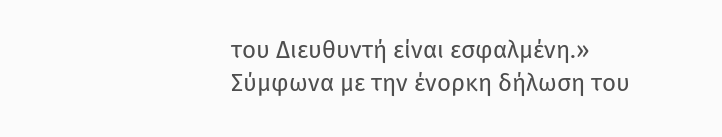του Διευθυντή είναι εσφαλμένη.» Σύμφωνα με την ένορκη δήλωση του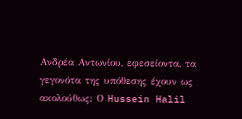Ανδρέα Αντωνίου, εφεσείοντα, τα γεγονότα της υπόθεσης έχουν ως ακολούθως: Ο Hussein Halil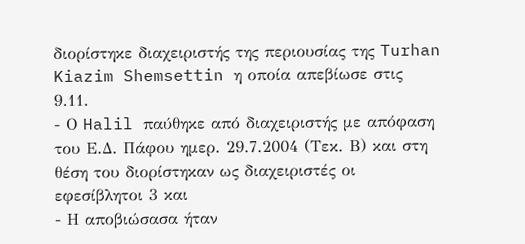διορίστηκε διαχειριστής της περιουσίας της Turhan Kiazim Shemsettin η οποία απεβίωσε στις 9.11.
- Ο Halil παύθηκε από διαχειριστής με απόφαση του Ε.Δ. Πάφου ημερ. 29.7.2004 (Τεκ. Β) και στη θέση του διορίστηκαν ως διαχειριστές οι εφεσίβλητοι 3 και
- Η αποβιώσασα ήταν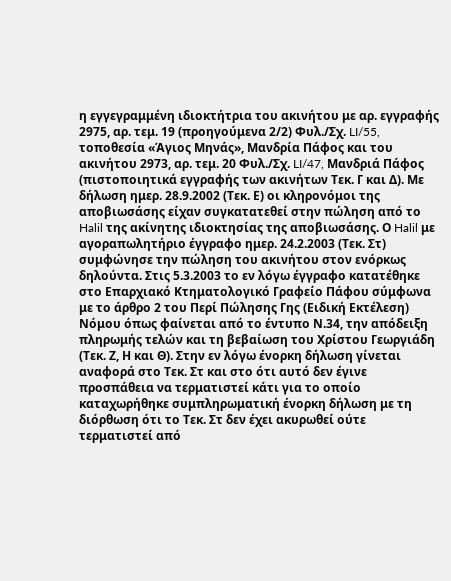η εγγεγραμμένη ιδιοκτήτρια του ακινήτου με αρ. εγγραφής 2975, αρ. τεμ. 19 (προηγούμενα 2/2) Φυλ./Σχ. LI/55, τοποθεσία «Άγιος Μηνάς», Μανδρία Πάφος και του ακινήτου 2973, αρ. τεμ. 20 Φυλ./Σχ. LI/47, Μανδριά Πάφος (πιστοποιητικά εγγραφής των ακινήτων Τεκ. Γ και Δ). Με δήλωση ημερ. 28.9.2002 (Τεκ. Ε) οι κληρονόμοι της αποβιωσάσης είχαν συγκατατεθεί στην πώληση από το Halil της ακίνητης ιδιοκτησίας της αποβιωσάσης. Ο Halil με αγοραπωλητήριο έγγραφο ημερ. 24.2.2003 (Τεκ. Στ) συμφώνησε την πώληση του ακινήτου στον ενόρκως δηλούντα. Στις 5.3.2003 το εν λόγω έγγραφο κατατέθηκε στο Επαρχιακό Κτηματολογικό Γραφείο Πάφου σύμφωνα με το άρθρο 2 του Περί Πώλησης Γης (Ειδική Εκτέλεση) Νόμου όπως φαίνεται από το έντυπο Ν.34, την απόδειξη πληρωμής τελών και τη βεβαίωση του Χρίστου Γεωργιάδη (Τεκ. Ζ, Η και Θ). Στην εν λόγω ένορκη δήλωση γίνεται αναφορά στο Τεκ. Στ και στο ότι αυτό δεν έγινε προσπάθεια να τερματιστεί κάτι για το οποίο καταχωρήθηκε συμπληρωματική ένορκη δήλωση με τη διόρθωση ότι το Τεκ. Στ δεν έχει ακυρωθεί ούτε τερματιστεί από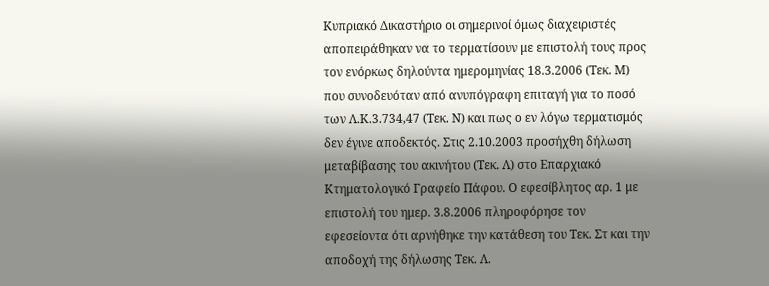Κυπριακό Δικαστήριο οι σημερινοί όμως διαχειριστές αποπειράθηκαν να το τερματίσουν με επιστολή τους προς τον ενόρκως δηλούντα ημερομηνίας 18.3.2006 (Τεκ. Μ) που συνοδευόταν από ανυπόγραφη επιταγή για το ποσό των Λ.Κ.3.734,47 (Τεκ. Ν) και πως ο εν λόγω τερματισμός δεν έγινε αποδεκτός. Στις 2.10.2003 προσήχθη δήλωση μεταβίβασης του ακινήτου (Τεκ. Λ) στο Επαρχιακό Κτηματολογικό Γραφείο Πάφου. Ο εφεσίβλητος αρ. 1 με επιστολή του ημερ. 3.8.2006 πληροφόρησε τον εφεσείοντα ότι αρνήθηκε την κατάθεση του Τεκ. Στ και την αποδοχή της δήλωσης Τεκ. Λ.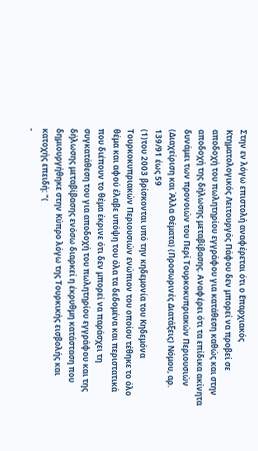Στην εν λόγω επιστολή αναφέρεται ότι ο Επαρχιακός Κτηματολογικός Λειτουργός Πάφου δεν μπορεί να προβεί σε αποδοχή του πωλητηρίου εγγράφου για κατάθεση καθώς και στην αποδοχή της δήλωσης μεταβίβασης. Αναφέρει ότι τα επίδικα ακίνητα δυνάμει των προνοιών του Περί Τουρκοκυπριακών Περιουσιών (Διαχείριση και Άλλα Θέματα) (Προσωρινές Διατάξεις) Νόμου, αρ. 139/91 έως 59
(1)του 2003 βρίσκονται υπό την κηδεμονία του Κηδεμόνα Τουρκοκυπριακών Περιουσιών ενώπιον του οποίου τέθηκε το όλο θέμα και αφού έλαβε υπόψη του όλα τα δεδομένα και περιστατικά που διέπουν το θέμα έκρινε ότι δεν μπορεί να παράσχει τη συγκατάθεση του για αποδοχή του πωλητηρίου εγγράφου και της δήλωσης μεταβίβασης ενόσω διαρκεί η έκρυθμη κατάσταση που δημιουργήθηκε στην Κύπρο λόγω της Τουρκικής εισβολής και κατοχής επειδή: "(
-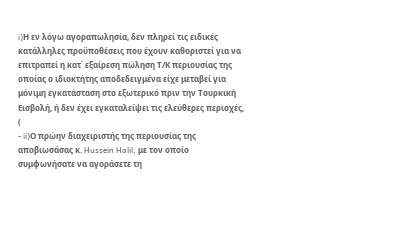i)Η εν λόγω αγοραπωλησία, δεν πληρεί τις ειδικές κατάλληλες προϋποθέσεις που έχουν καθοριστεί για να επιτραπεί η κατ΄ εξαίρεση πώληση Τ/Κ περιουσίας της οποίας ο ιδιοκτήτης αποδεδειγμένα είχε μεταβεί για μόνιμη εγκατάσταση στο εξωτερικό πριν την Τουρκική Εισβολή, ή δεν έχει εγκαταλείψει τις ελεύθερες περιοχές, (
- ii)Ο πρώην διαχειριστής της περιουσίας της αποβιωσάσας κ. Hussein Halil, με τον οποίο συμφωνήσατε να αγοράσετε τη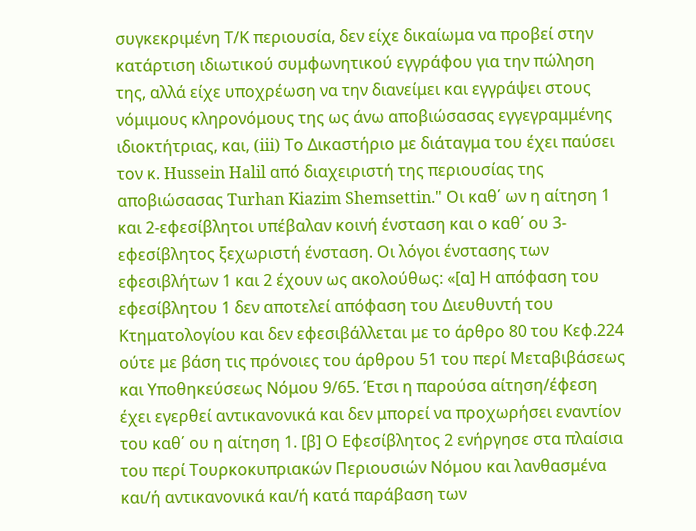συγκεκριμένη Τ/Κ περιουσία, δεν είχε δικαίωμα να προβεί στην κατάρτιση ιδιωτικού συμφωνητικού εγγράφου για την πώληση της, αλλά είχε υποχρέωση να την διανείμει και εγγράψει στους νόμιμους κληρονόμους της ως άνω αποβιώσασας εγγεγραμμένης ιδιοκτήτριας, και, (iii) Το Δικαστήριο με διάταγμα του έχει παύσει τον κ. Hussein Halil από διαχειριστή της περιουσίας της αποβιώσασας Turhan Kiazim Shemsettin." Οι καθ΄ ων η αίτηση 1 και 2-εφεσίβλητοι υπέβαλαν κοινή ένσταση και ο καθ΄ ου 3-εφεσίβλητος ξεχωριστή ένσταση. Οι λόγοι ένστασης των εφεσιβλήτων 1 και 2 έχουν ως ακολούθως: «[α] Η απόφαση του εφεσίβλητου 1 δεν αποτελεί απόφαση του Διευθυντή του Κτηματολογίου και δεν εφεσιβάλλεται με το άρθρο 80 του Κεφ.224 ούτε με βάση τις πρόνοιες του άρθρου 51 του περί Μεταβιβάσεως και Υποθηκεύσεως Νόμου 9/65. Έτσι η παρούσα αίτηση/έφεση έχει εγερθεί αντικανονικά και δεν μπορεί να προχωρήσει εναντίον του καθ΄ ου η αίτηση 1. [β] Ο Εφεσίβλητος 2 ενήργησε στα πλαίσια του περί Τουρκοκυπριακών Περιουσιών Νόμου και λανθασμένα και/ή αντικανονικά και/ή κατά παράβαση των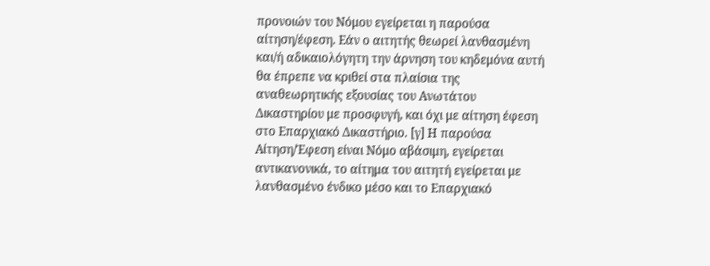προνοιών του Νόμου εγείρεται η παρούσα αίτηση/έφεση. Εάν ο αιτητής θεωρεί λανθασμένη και/ή αδικαιολόγητη την άρνηση του κηδεμόνα αυτή θα έπρεπε να κριθεί στα πλαίσια της αναθεωρητικής εξουσίας του Ανωτάτου Δικαστηρίου με προσφυγή, και όχι με αίτηση έφεση στο Επαρχιακό Δικαστήριο. [γ] Η παρούσα Αίτηση/Έφεση είναι Νόμο αβάσιμη, εγείρεται αντικανονικά, το αίτημα του αιτητή εγείρεται με λανθασμένο ένδικο μέσο και το Επαρχιακό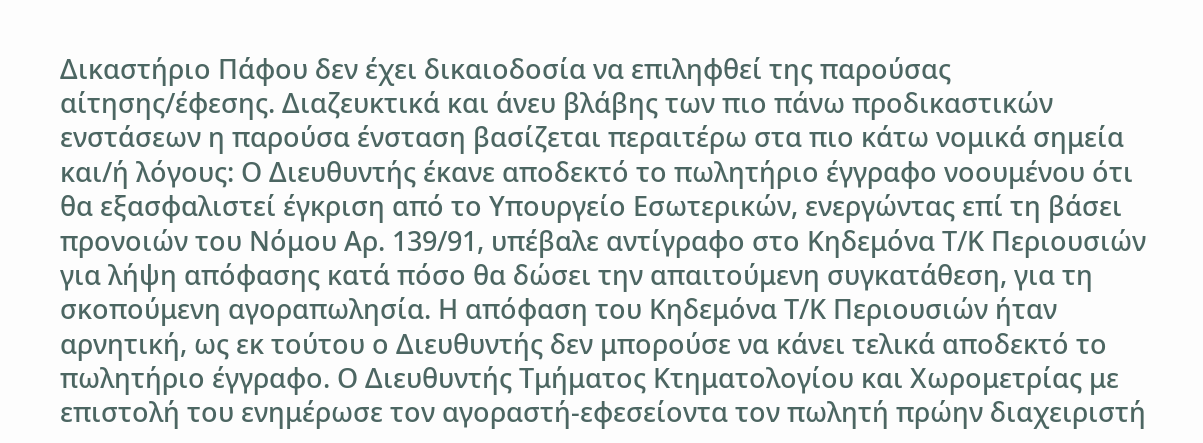Δικαστήριο Πάφου δεν έχει δικαιοδοσία να επιληφθεί της παρούσας αίτησης/έφεσης. Διαζευκτικά και άνευ βλάβης των πιο πάνω προδικαστικών ενστάσεων η παρούσα ένσταση βασίζεται περαιτέρω στα πιο κάτω νομικά σημεία και/ή λόγους: Ο Διευθυντής έκανε αποδεκτό το πωλητήριο έγγραφο νοουμένου ότι θα εξασφαλιστεί έγκριση από το Υπουργείο Εσωτερικών, ενεργώντας επί τη βάσει προνοιών του Νόμου Αρ. 139/91, υπέβαλε αντίγραφο στο Κηδεμόνα Τ/Κ Περιουσιών για λήψη απόφασης κατά πόσο θα δώσει την απαιτούμενη συγκατάθεση, για τη σκοπούμενη αγοραπωλησία. Η απόφαση του Κηδεμόνα Τ/Κ Περιουσιών ήταν αρνητική, ως εκ τούτου ο Διευθυντής δεν μπορούσε να κάνει τελικά αποδεκτό το πωλητήριο έγγραφο. Ο Διευθυντής Τμήματος Κτηματολογίου και Χωρομετρίας με επιστολή του ενημέρωσε τον αγοραστή-εφεσείοντα τον πωλητή πρώην διαχειριστή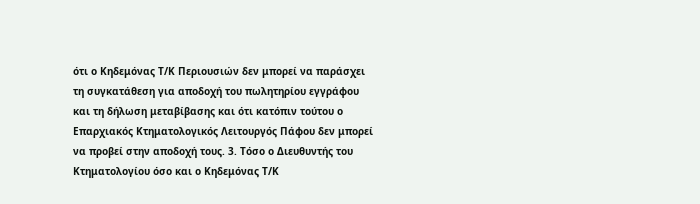ότι ο Κηδεμόνας Τ/Κ Περιουσιών δεν μπορεί να παράσχει τη συγκατάθεση για αποδοχή του πωλητηρίου εγγράφου και τη δήλωση μεταβίβασης και ότι κατόπιν τούτου ο Επαρχιακός Κτηματολογικός Λειτουργός Πάφου δεν μπορεί να προβεί στην αποδοχή τους. 3. Τόσο ο Διευθυντής του Κτηματολογίου όσο και ο Κηδεμόνας Τ/Κ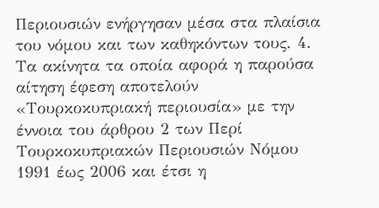Περιουσιών ενήργησαν μέσα στα πλαίσια του νόμου και των καθηκόντων τους. 4. Τα ακίνητα τα οποία αφορά η παρούσα αίτηση έφεση αποτελούν «Τουρκοκυπριακή περιουσία» με την έννοια του άρθρου 2 των Περί Τουρκοκυπριακών Περιουσιών Νόμου 1991 έως 2006 και έτσι η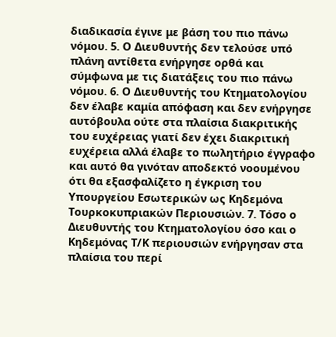διαδικασία έγινε με βάση του πιο πάνω νόμου. 5. Ο Διευθυντής δεν τελούσε υπό πλάνη αντίθετα ενήργησε ορθά και σύμφωνα με τις διατάξεις του πιο πάνω νόμου. 6. Ο Διευθυντής του Κτηματολογίου δεν έλαβε καμία απόφαση και δεν ενήργησε αυτόβουλα ούτε στα πλαίσια διακριτικής του ευχέρειας γιατί δεν έχει διακριτική ευχέρεια αλλά έλαβε το πωλητήριο έγγραφο και αυτό θα γινόταν αποδεκτό νοουμένου ότι θα εξασφαλίζετο η έγκριση του Υπουργείου Εσωτερικών ως Κηδεμόνα Τουρκοκυπριακών Περιουσιών. 7. Τόσο ο Διευθυντής του Κτηματολογίου όσο και ο Κηδεμόνας Τ/Κ περιουσιών ενήργησαν στα πλαίσια του περί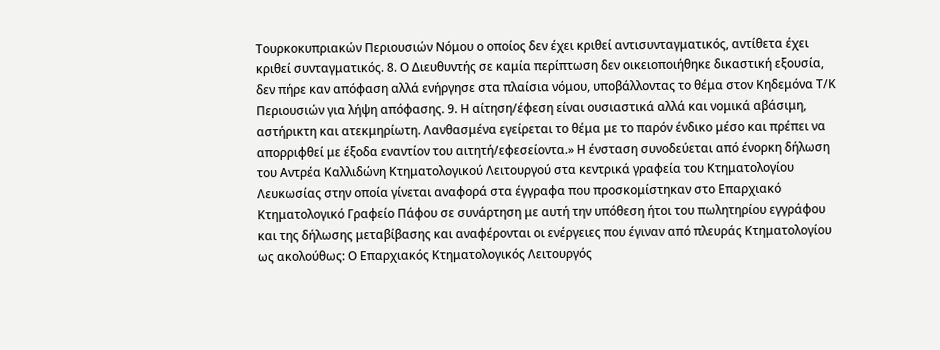Τουρκοκυπριακών Περιουσιών Νόμου ο οποίος δεν έχει κριθεί αντισυνταγματικός, αντίθετα έχει κριθεί συνταγματικός. 8. Ο Διευθυντής σε καμία περίπτωση δεν οικειοποιήθηκε δικαστική εξουσία, δεν πήρε καν απόφαση αλλά ενήργησε στα πλαίσια νόμου, υποβάλλοντας το θέμα στον Κηδεμόνα Τ/Κ Περιουσιών για λήψη απόφασης. 9. Η αίτηση/έφεση είναι ουσιαστικά αλλά και νομικά αβάσιμη, αστήρικτη και ατεκμηρίωτη. Λανθασμένα εγείρεται το θέμα με το παρόν ένδικο μέσο και πρέπει να απορριφθεί με έξοδα εναντίον του αιτητή/εφεσείοντα.» Η ένσταση συνοδεύεται από ένορκη δήλωση του Αντρέα Καλλιδώνη Κτηματολογικού Λειτουργού στα κεντρικά γραφεία του Κτηματολογίου Λευκωσίας στην οποία γίνεται αναφορά στα έγγραφα που προσκομίστηκαν στο Επαρχιακό Κτηματολογικό Γραφείο Πάφου σε συνάρτηση με αυτή την υπόθεση ήτοι του πωλητηρίου εγγράφου και της δήλωσης μεταβίβασης και αναφέρονται οι ενέργειες που έγιναν από πλευράς Κτηματολογίου ως ακολούθως: Ο Επαρχιακός Κτηματολογικός Λειτουργός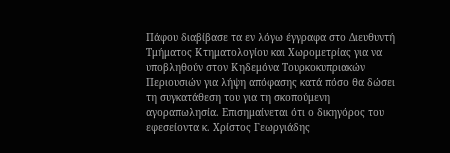Πάφου διαβίβασε τα εν λόγω έγγραφα στο Διευθυντή Τμήματος Κτηματολογίου και Χωρομετρίας για να υποβληθούν στον Κηδεμόνα Τουρκοκυπριακών Περιουσιών για λήψη απόφασης κατά πόσο θα δώσει τη συγκατάθεση του για τη σκοπούμενη αγοραπωλησία. Επισημαίνεται ότι ο δικηγόρος του εφεσείοντα κ. Χρίστος Γεωργιάδης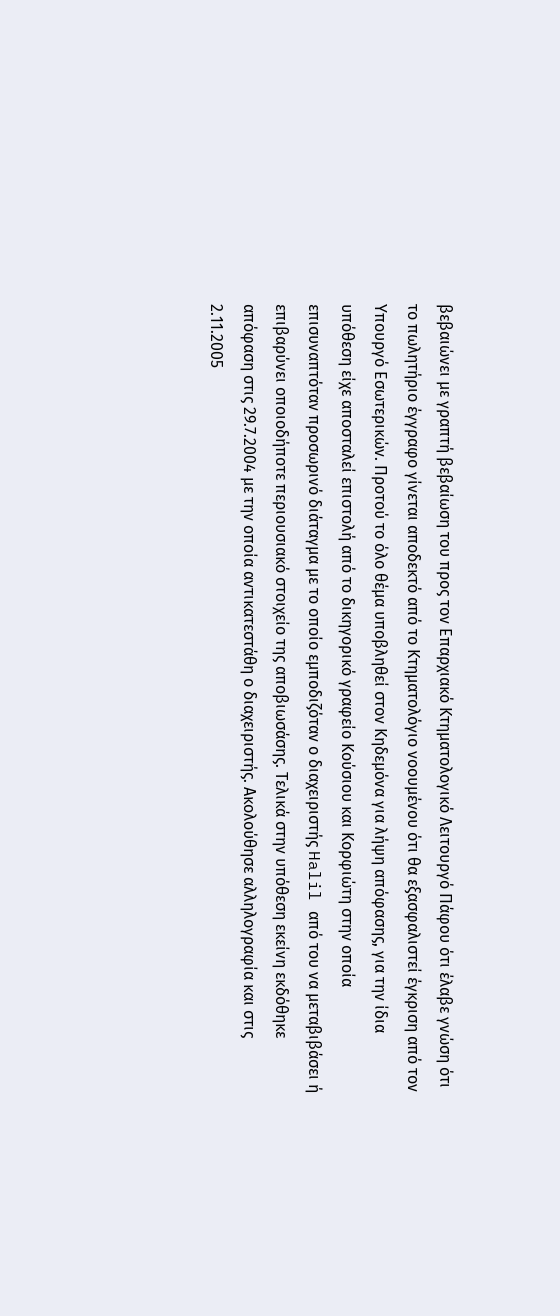βεβαιώνει με γραπτή βεβαίωση του προς τον Επαρχιακό Κτηματολογικό Λειτουργό Πάφου ότι έλαβε γνώση ότι το πωλητήριο έγγραφο γίνεται αποδεκτό από το Κτηματολόγιο νοουμένου ότι θα εξασφαλιστεί έγκριση από τον Υπουργό Εσωτερικών. Προτού το όλο θέμα υποβληθεί στον Κηδεμόνα για λήψη απόφασης, για την ίδια υπόθεση είχε αποσταλεί επιστολή από το δικηγορικό γραφείο Κούσιου και Κορφιώτη στην οποία επισυναπτόταν προσωρινό διάταγμα με το οποίο εμποδιζόταν ο διαχειριστής Halil από του να μεταβιβάσει ή επιβαρύνει οποιοδήποτε περιουσιακό στοιχείο της αποβιωσάσης. Τελικά στην υπόθεση εκείνη εκδόθηκε απόφαση στις 29.7.2004 με την οποία αντικατεστάθη ο διαχειριστής. Ακολούθησε αλληλογραφία και στις 2.11.2005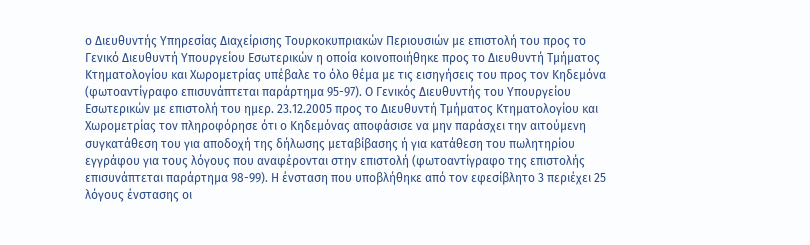ο Διευθυντής Υπηρεσίας Διαχείρισης Τουρκοκυπριακών Περιουσιών με επιστολή του προς το Γενικό Διευθυντή Υπουργείου Εσωτερικών η οποία κοινοποιήθηκε προς το Διευθυντή Τμήματος Κτηματολογίου και Χωρομετρίας υπέβαλε το όλο θέμα με τις εισηγήσεις του προς τον Κηδεμόνα (φωτοαντίγραφο επισυνάπτεται παράρτημα 95-97). Ο Γενικός Διευθυντής του Υπουργείου Εσωτερικών με επιστολή του ημερ. 23.12.2005 προς το Διευθυντή Τμήματος Κτηματολογίου και Χωρομετρίας τον πληροφόρησε ότι ο Κηδεμόνας αποφάσισε να μην παράσχει την αιτούμενη συγκατάθεση του για αποδοχή της δήλωσης μεταβίβασης ή για κατάθεση του πωλητηρίου εγγράφου για τους λόγους που αναφέρονται στην επιστολή (φωτοαντίγραφο της επιστολής επισυνάπτεται παράρτημα 98-99). Η ένσταση που υποβλήθηκε από τον εφεσίβλητο 3 περιέχει 25 λόγους ένστασης οι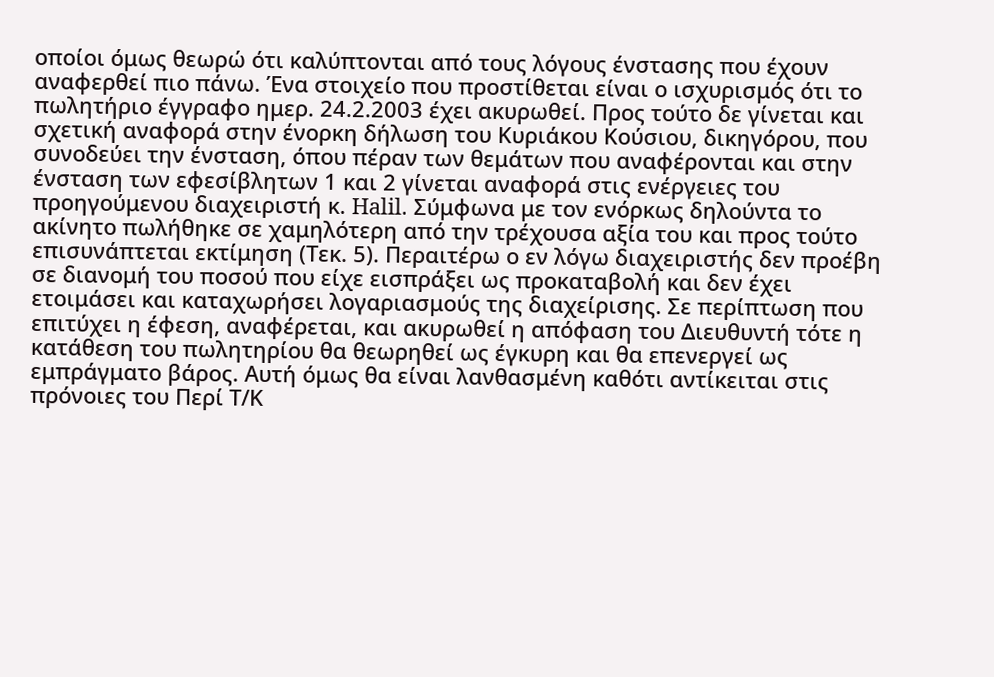οποίοι όμως θεωρώ ότι καλύπτονται από τους λόγους ένστασης που έχουν αναφερθεί πιο πάνω. Ένα στοιχείο που προστίθεται είναι ο ισχυρισμός ότι το πωλητήριο έγγραφο ημερ. 24.2.2003 έχει ακυρωθεί. Προς τούτο δε γίνεται και σχετική αναφορά στην ένορκη δήλωση του Κυριάκου Κούσιου, δικηγόρου, που συνοδεύει την ένσταση, όπου πέραν των θεμάτων που αναφέρονται και στην ένσταση των εφεσίβλητων 1 και 2 γίνεται αναφορά στις ενέργειες του προηγούμενου διαχειριστή κ. Halil. Σύμφωνα με τον ενόρκως δηλούντα το ακίνητο πωλήθηκε σε χαμηλότερη από την τρέχουσα αξία του και προς τούτο επισυνάπτεται εκτίμηση (Τεκ. 5). Περαιτέρω ο εν λόγω διαχειριστής δεν προέβη σε διανομή του ποσού που είχε εισπράξει ως προκαταβολή και δεν έχει ετοιμάσει και καταχωρήσει λογαριασμούς της διαχείρισης. Σε περίπτωση που επιτύχει η έφεση, αναφέρεται, και ακυρωθεί η απόφαση του Διευθυντή τότε η κατάθεση του πωλητηρίου θα θεωρηθεί ως έγκυρη και θα επενεργεί ως εμπράγματο βάρος. Αυτή όμως θα είναι λανθασμένη καθότι αντίκειται στις πρόνοιες του Περί Τ/Κ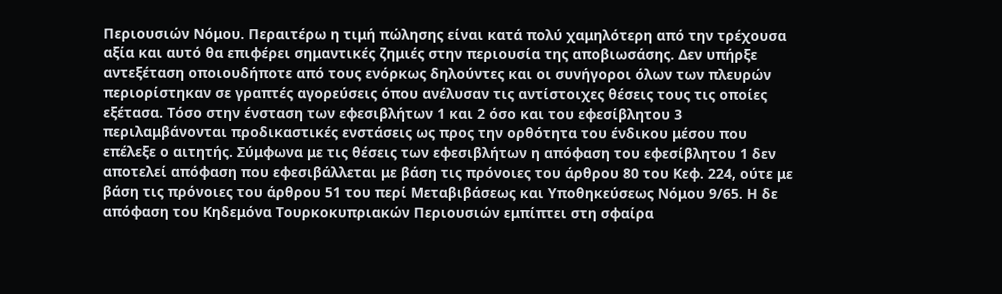Περιουσιών Νόμου. Περαιτέρω η τιμή πώλησης είναι κατά πολύ χαμηλότερη από την τρέχουσα αξία και αυτό θα επιφέρει σημαντικές ζημιές στην περιουσία της αποβιωσάσης. Δεν υπήρξε αντεξέταση οποιουδήποτε από τους ενόρκως δηλούντες και οι συνήγοροι όλων των πλευρών περιορίστηκαν σε γραπτές αγορεύσεις όπου ανέλυσαν τις αντίστοιχες θέσεις τους τις οποίες εξέτασα. Τόσο στην ένσταση των εφεσιβλήτων 1 και 2 όσο και του εφεσίβλητου 3 περιλαμβάνονται προδικαστικές ενστάσεις ως προς την ορθότητα του ένδικου μέσου που επέλεξε ο αιτητής. Σύμφωνα με τις θέσεις των εφεσιβλήτων η απόφαση του εφεσίβλητου 1 δεν αποτελεί απόφαση που εφεσιβάλλεται με βάση τις πρόνοιες του άρθρου 80 του Κεφ. 224, ούτε με βάση τις πρόνοιες του άρθρου 51 του περί Μεταβιβάσεως και Υποθηκεύσεως Νόμου 9/65. Η δε απόφαση του Κηδεμόνα Τουρκοκυπριακών Περιουσιών εμπίπτει στη σφαίρα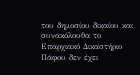του δημοσίου δικαίου και συνακόλουθα το Επαρχιακό Δικαστήριο Πάφου δεν έχει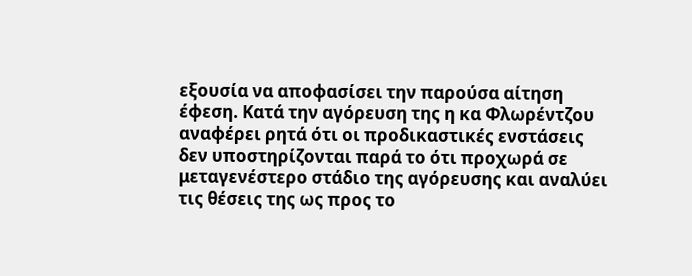εξουσία να αποφασίσει την παρούσα αίτηση έφεση. Κατά την αγόρευση της η κα Φλωρέντζου αναφέρει ρητά ότι οι προδικαστικές ενστάσεις δεν υποστηρίζονται παρά το ότι προχωρά σε μεταγενέστερο στάδιο της αγόρευσης και αναλύει τις θέσεις της ως προς το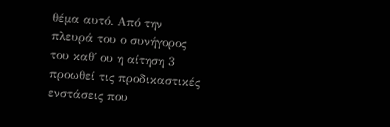θέμα αυτό. Από την πλευρά του ο συνήγορος του καθ΄ ου η αίτηση 3 προωθεί τις προδικαστικές ενστάσεις που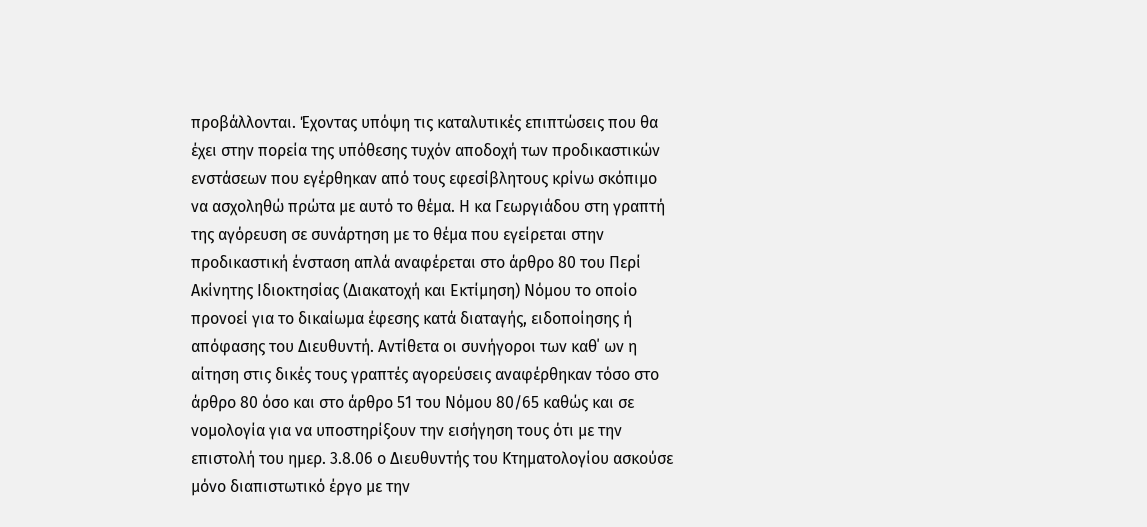προβάλλονται. Έχοντας υπόψη τις καταλυτικές επιπτώσεις που θα έχει στην πορεία της υπόθεσης τυχόν αποδοχή των προδικαστικών ενστάσεων που εγέρθηκαν από τους εφεσίβλητους κρίνω σκόπιμο να ασχοληθώ πρώτα με αυτό το θέμα. Η κα Γεωργιάδου στη γραπτή της αγόρευση σε συνάρτηση με το θέμα που εγείρεται στην προδικαστική ένσταση απλά αναφέρεται στο άρθρο 80 του Περί Ακίνητης Ιδιοκτησίας (Διακατοχή και Εκτίμηση) Νόμου το οποίο προνοεί για το δικαίωμα έφεσης κατά διαταγής, ειδοποίησης ή απόφασης του Διευθυντή. Αντίθετα οι συνήγοροι των καθ΄ ων η αίτηση στις δικές τους γραπτές αγορεύσεις αναφέρθηκαν τόσο στο άρθρο 80 όσο και στο άρθρο 51 του Νόμου 80/65 καθώς και σε νομολογία για να υποστηρίξουν την εισήγηση τους ότι με την επιστολή του ημερ. 3.8.06 ο Διευθυντής του Κτηματολογίου ασκούσε μόνο διαπιστωτικό έργο με την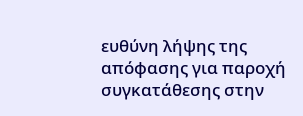ευθύνη λήψης της απόφασης για παροχή συγκατάθεσης στην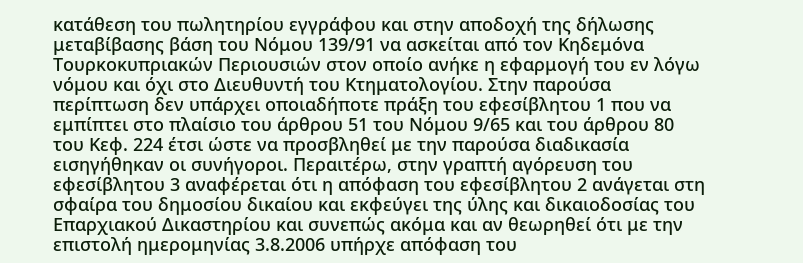κατάθεση του πωλητηρίου εγγράφου και στην αποδοχή της δήλωσης μεταβίβασης βάση του Νόμου 139/91 να ασκείται από τον Κηδεμόνα Τουρκοκυπριακών Περιουσιών στον οποίο ανήκε η εφαρμογή του εν λόγω νόμου και όχι στο Διευθυντή του Κτηματολογίου. Στην παρούσα περίπτωση δεν υπάρχει οποιαδήποτε πράξη του εφεσίβλητου 1 που να εμπίπτει στο πλαίσιο του άρθρου 51 του Νόμου 9/65 και του άρθρου 80 του Κεφ. 224 έτσι ώστε να προσβληθεί με την παρούσα διαδικασία εισηγήθηκαν οι συνήγοροι. Περαιτέρω, στην γραπτή αγόρευση του εφεσίβλητου 3 αναφέρεται ότι η απόφαση του εφεσίβλητου 2 ανάγεται στη σφαίρα του δημοσίου δικαίου και εκφεύγει της ύλης και δικαιοδοσίας του Επαρχιακού Δικαστηρίου και συνεπώς ακόμα και αν θεωρηθεί ότι με την επιστολή ημερομηνίας 3.8.2006 υπήρχε απόφαση του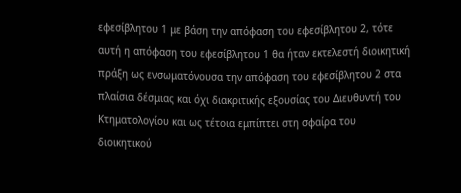εφεσίβλητου 1 με βάση την απόφαση του εφεσίβλητου 2, τότε αυτή η απόφαση του εφεσίβλητου 1 θα ήταν εκτελεστή διοικητική πράξη ως ενσωματόνουσα την απόφαση του εφεσίβλητου 2 στα πλαίσια δέσμιας και όχι διακριτικής εξουσίας του Διευθυντή του Κτηματολογίου και ως τέτοια εμπίπτει στη σφαίρα του διοικητικού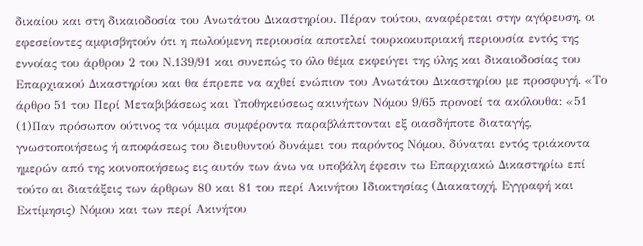δικαίου και στη δικαιοδοσία του Ανωτάτου Δικαστηρίου. Πέραν τούτου, αναφέρεται στην αγόρευση, οι εφεσείοντες αμφισβητούν ότι η πωλούμενη περιουσία αποτελεί τουρκοκυπριακή περιουσία εντός της εννοίας του άρθρου 2 του Ν.139/91 και συνεπώς το όλο θέμα εκφεύγει της ύλης και δικαιοδοσίας του Επαρχιακού Δικαστηρίου και θα έπρεπε να αχθεί ενώπιον του Ανωτάτου Δικαστηρίου με προσφυγή. «Το άρθρο 51 του Περί Μεταβιβάσεως και Υποθηκεύσεως ακινήτων Νόμου 9/65 προνοεί τα ακόλουθα: «51
(1)Παν πρόσωπον ούτινος τα νόμιμα συμφέροντα παραβλάπτονται εξ οιασδήποτε διαταγής, γνωστοποιήσεως ή αποφάσεως του διευθυντού δυνάμει του παρόντος Νόμου, δύναται εντός τριάκοντα ημερών από της κοινοποιήσεως εις αυτόν των άνω να υποβάλη έφεσιν τω Επαρχιακώ Δικαστηρίω επί τούτο αι διατάξεις των άρθρων 80 και 81 του περί Ακινήτου Ιδιοκτησίας (Διακατοχή, Εγγραφή και Εκτίμησις) Νόμου και των περί Ακινήτου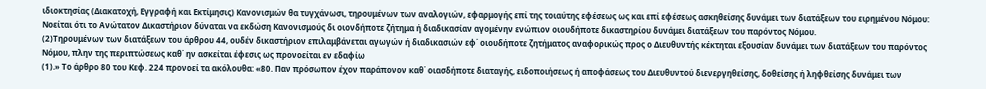ιδιοκτησίας (Διακατοχή, Εγγραφή και Εκτίμησις) Κανονισμών θα τυγχάνωσι, τηρουμένων των αναλογιών, εφαρμογής επί της τοιαύτης εφέσεως ως και επί εφέσεως ασκηθείσης δυνάμει των διατάξεων του ειρημένου Νόμου: Νοείται ότι το Ανώτατον Δικαστήριον δύναται να εκδώση Κανονισμούς δι οιονδήποτε ζήτημα ή διαδικασίαν αγομένην ενώπιον οιουδήποτε δικαστηρίου δυνάμει διατάξεων του παρόντος Νόμου.
(2)Τηρουμένων των διατάξεων του άρθρου 44, ουδέν δικαστήριον επιλαμβάνεται αγωγών ή διαδικασιών εφ΄ οιουδήποτε ζητήματος αναφορικώς προς ο Διευθυντής κέκτηται εξουσίαν δυνάμει των διατάξεων του παρόντος Νόμου, πλην της περιπτώσεως καθ΄ ην ασκείται έφεσις ως προνοείται εν εδαφίω
(1).» Το άρθρο 80 του Κεφ. 224 προνοεί τα ακόλουθα: «80. Παν πρόσωπον έχον παράπονον καθ΄ οιασδήποτε διαταγής, ειδοποιήσεως ή αποφάσεως του Διευθυντού διενεργηθείσης, δοθείσης ή ληφθείσης δυνάμει των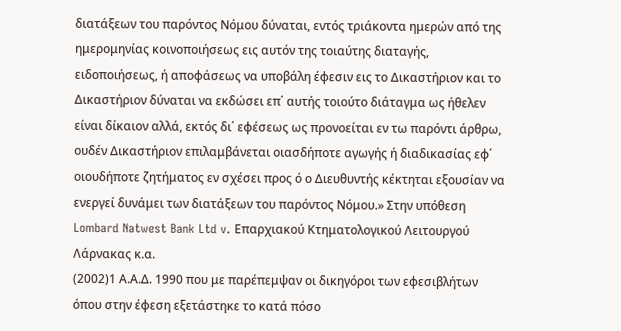διατάξεων του παρόντος Νόμου δύναται, εντός τριάκοντα ημερών από της ημερομηνίας κοινοποιήσεως εις αυτόν της τοιαύτης διαταγής, ειδοποιήσεως, ή αποφάσεως να υποβάλη έφεσιν εις το Δικαστήριον και το Δικαστήριον δύναται να εκδώσει επ΄ αυτής τοιούτο διάταγμα ως ήθελεν είναι δίκαιον αλλά, εκτός δι΄ εφέσεως ως προνοείται εν τω παρόντι άρθρω, ουδέν Δικαστήριον επιλαμβάνεται οιασδήποτε αγωγής ή διαδικασίας εφ΄ οιουδήποτε ζητήματος εν σχέσει προς ό ο Διευθυντής κέκτηται εξουσίαν να ενεργεί δυνάμει των διατάξεων του παρόντος Νόμου.» Στην υπόθεση Lombard Natwest Bank Ltd v. Επαρχιακού Κτηματολογικού Λειτουργού Λάρνακας κ.α.
(2002)1 Α.Α.Δ. 1990 που με παρέπεμψαν οι δικηγόροι των εφεσιβλήτων όπου στην έφεση εξετάστηκε το κατά πόσο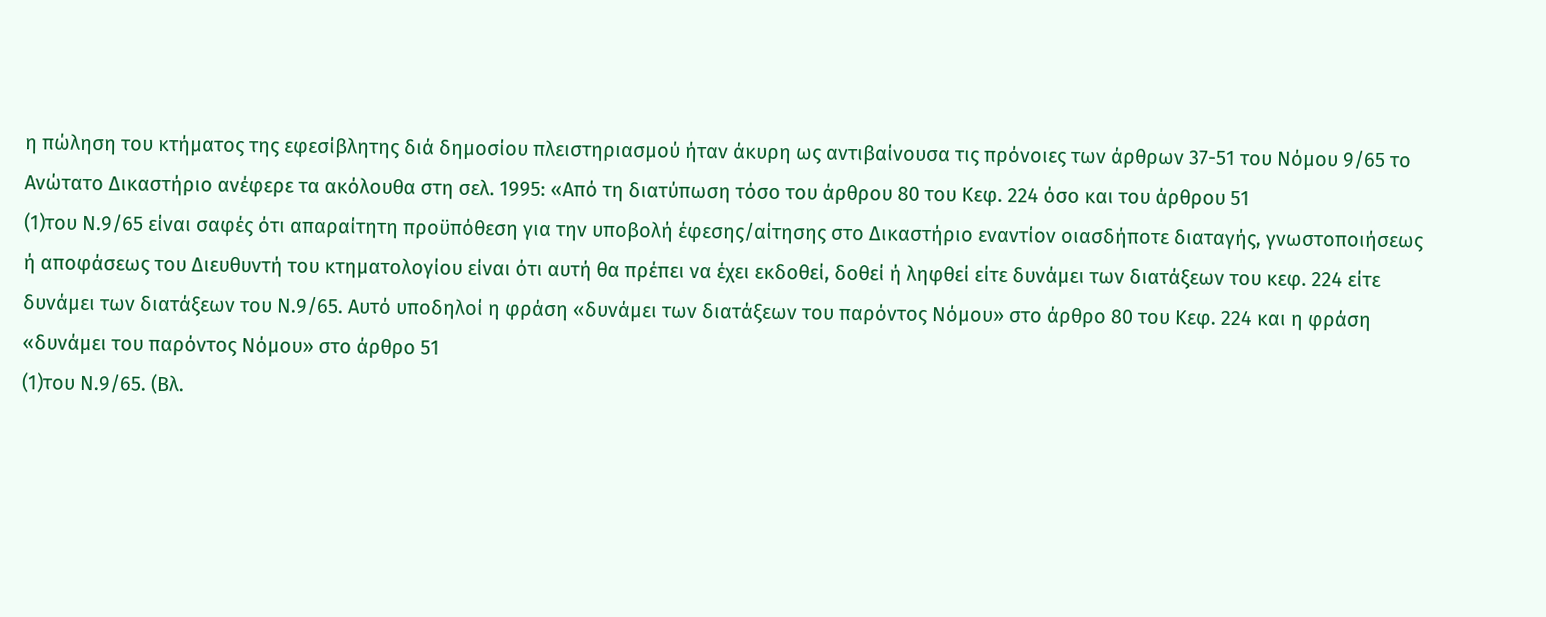η πώληση του κτήματος της εφεσίβλητης διά δημοσίου πλειστηριασμού ήταν άκυρη ως αντιβαίνουσα τις πρόνοιες των άρθρων 37-51 του Νόμου 9/65 το Ανώτατο Δικαστήριο ανέφερε τα ακόλουθα στη σελ. 1995: «Από τη διατύπωση τόσο του άρθρου 80 του Κεφ. 224 όσο και του άρθρου 51
(1)του Ν.9/65 είναι σαφές ότι απαραίτητη προϋπόθεση για την υποβολή έφεσης/αίτησης στο Δικαστήριο εναντίον οιασδήποτε διαταγής, γνωστοποιήσεως ή αποφάσεως του Διευθυντή του κτηματολογίου είναι ότι αυτή θα πρέπει να έχει εκδοθεί, δοθεί ή ληφθεί είτε δυνάμει των διατάξεων του κεφ. 224 είτε δυνάμει των διατάξεων του Ν.9/65. Αυτό υποδηλοί η φράση «δυνάμει των διατάξεων του παρόντος Νόμου» στο άρθρο 80 του Κεφ. 224 και η φράση «δυνάμει του παρόντος Νόμου» στο άρθρο 51
(1)του Ν.9/65. (Βλ.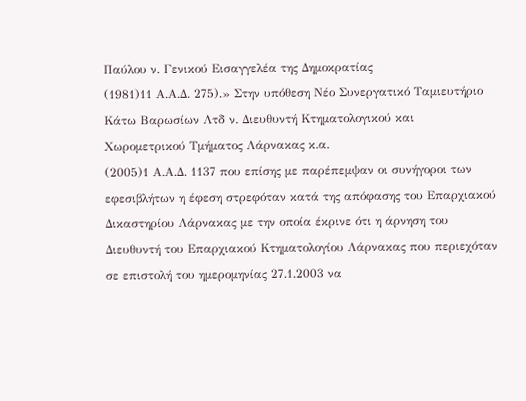Παύλου ν. Γενικού Εισαγγελέα της Δημοκρατίας
(1981)11 Α.Α.Δ. 275).» Στην υπόθεση Νέο Συνεργατικό Ταμιευτήριο Κάτω Βαρωσίων Λτδ ν. Διευθυντή Κτηματολογικού και Χωρομετρικού Τμήματος Λάρνακας κ.α.
(2005)1 Α.Α.Δ. 1137 που επίσης με παρέπεμψαν οι συνήγοροι των εφεσιβλήτων η έφεση στρεφόταν κατά της απόφασης του Επαρχιακού Δικαστηρίου Λάρνακας με την οποία έκρινε ότι η άρνηση του Διευθυντή του Επαρχιακού Κτηματολογίου Λάρνακας που περιεχόταν σε επιστολή του ημερομηνίας 27.1.2003 να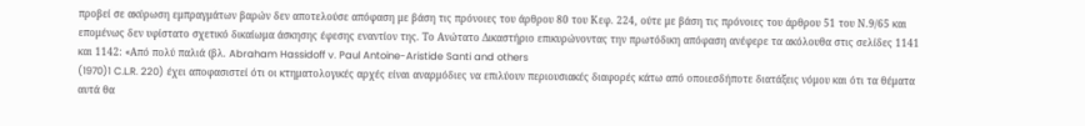προβεί σε ακύρωση εμπραγμάτων βαρών δεν αποτελούσε απόφαση με βάση τις πρόνοιες του άρθρου 80 του Κεφ. 224, ούτε με βάση τις πρόνοιες του άρθρου 51 του Ν.9/65 και επομένως δεν υφίστατο σχετικό δικαίωμα άσκησης έφεσης εναντίον της. Το Ανώτατο Δικαστήριο επικυρώνοντας την πρωτόδικη απόφαση ανέφερε τα ακόλουθα στις σελίδες 1141 και 1142: «Από πολύ παλιά (βλ. Abraham Hassidoff v. Paul Antoine-Aristide Santi and others
(1970)1 C.L.R. 220) έχει αποφασιστεί ότι οι κτηματολογικές αρχές είναι αναρμόδιες να επιλύουν περιουσιακές διαφορές κάτω από οποιεσδήποτε διατάξεις νόμου και ότι τα θέματα αυτά θα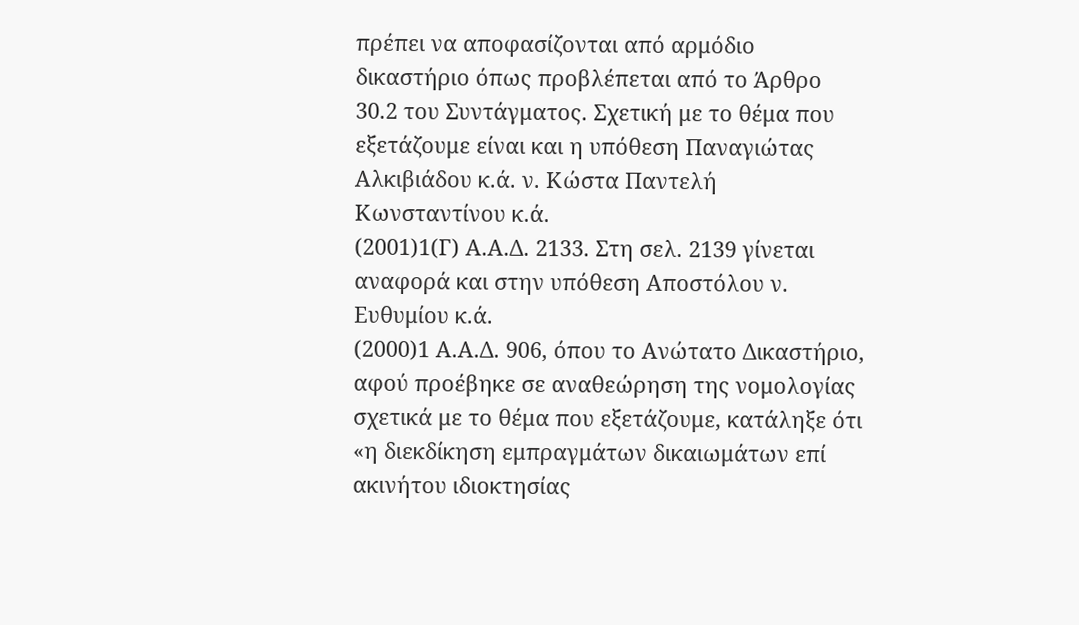πρέπει να αποφασίζονται από αρμόδιο δικαστήριο όπως προβλέπεται από το Άρθρο 30.2 του Συντάγματος. Σχετική με το θέμα που εξετάζουμε είναι και η υπόθεση Παναγιώτας Αλκιβιάδου κ.ά. ν. Κώστα Παντελή Κωνσταντίνου κ.ά.
(2001)1(Γ) Α.Α.Δ. 2133. Στη σελ. 2139 γίνεται αναφορά και στην υπόθεση Αποστόλου ν. Ευθυμίου κ.ά.
(2000)1 Α.Α.Δ. 906, όπου το Ανώτατο Δικαστήριο, αφού προέβηκε σε αναθεώρηση της νομολογίας σχετικά με το θέμα που εξετάζουμε, κατάληξε ότι «η διεκδίκηση εμπραγμάτων δικαιωμάτων επί ακινήτου ιδιοκτησίας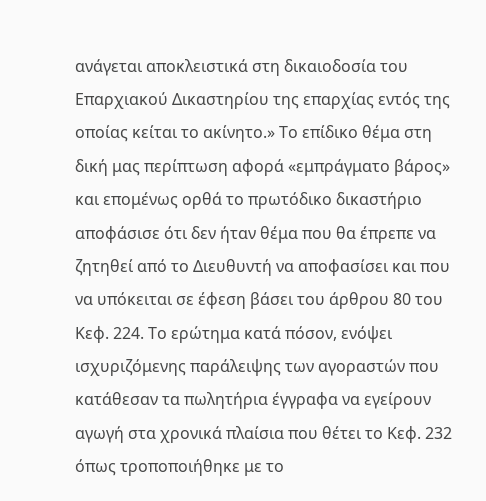ανάγεται αποκλειστικά στη δικαιοδοσία του Επαρχιακού Δικαστηρίου της επαρχίας εντός της οποίας κείται το ακίνητο.» Το επίδικο θέμα στη δική μας περίπτωση αφορά «εμπράγματο βάρος» και επομένως ορθά το πρωτόδικο δικαστήριο αποφάσισε ότι δεν ήταν θέμα που θα έπρεπε να ζητηθεί από το Διευθυντή να αποφασίσει και που να υπόκειται σε έφεση βάσει του άρθρου 80 του Κεφ. 224. Το ερώτημα κατά πόσον, ενόψει ισχυριζόμενης παράλειψης των αγοραστών που κατάθεσαν τα πωλητήρια έγγραφα να εγείρουν αγωγή στα χρονικά πλαίσια που θέτει το Κεφ. 232 όπως τροποποιήθηκε με το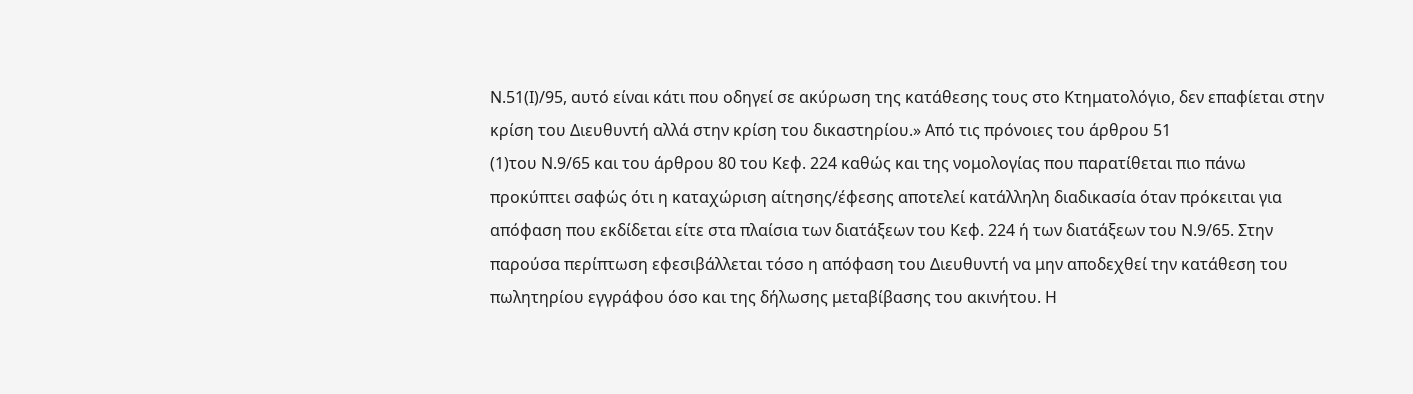Ν.51(Ι)/95, αυτό είναι κάτι που οδηγεί σε ακύρωση της κατάθεσης τους στο Κτηματολόγιο, δεν επαφίεται στην κρίση του Διευθυντή αλλά στην κρίση του δικαστηρίου.» Από τις πρόνοιες του άρθρου 51
(1)του Ν.9/65 και του άρθρου 80 του Κεφ. 224 καθώς και της νομολογίας που παρατίθεται πιο πάνω προκύπτει σαφώς ότι η καταχώριση αίτησης/έφεσης αποτελεί κατάλληλη διαδικασία όταν πρόκειται για απόφαση που εκδίδεται είτε στα πλαίσια των διατάξεων του Κεφ. 224 ή των διατάξεων του Ν.9/65. Στην παρούσα περίπτωση εφεσιβάλλεται τόσο η απόφαση του Διευθυντή να μην αποδεχθεί την κατάθεση του πωλητηρίου εγγράφου όσο και της δήλωσης μεταβίβασης του ακινήτου. Η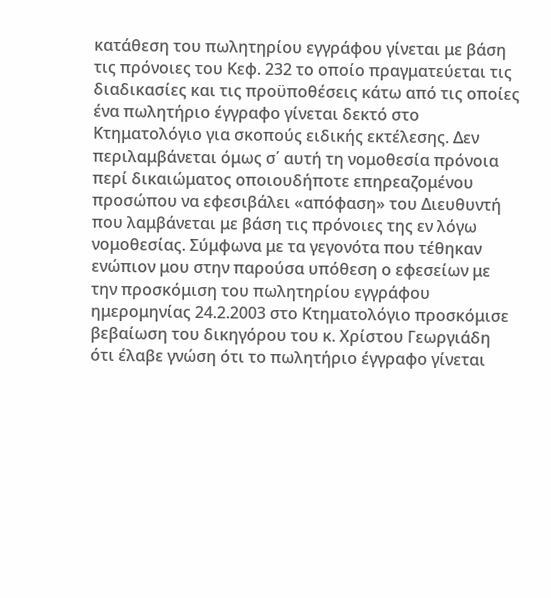κατάθεση του πωλητηρίου εγγράφου γίνεται με βάση τις πρόνοιες του Κεφ. 232 το οποίο πραγματεύεται τις διαδικασίες και τις προϋποθέσεις κάτω από τις οποίες ένα πωλητήριο έγγραφο γίνεται δεκτό στο Κτηματολόγιο για σκοπούς ειδικής εκτέλεσης. Δεν περιλαμβάνεται όμως σ΄ αυτή τη νομοθεσία πρόνοια περί δικαιώματος οποιουδήποτε επηρεαζομένου προσώπου να εφεσιβάλει «απόφαση» του Διευθυντή που λαμβάνεται με βάση τις πρόνοιες της εν λόγω νομοθεσίας. Σύμφωνα με τα γεγονότα που τέθηκαν ενώπιον μου στην παρούσα υπόθεση ο εφεσείων με την προσκόμιση του πωλητηρίου εγγράφου ημερομηνίας 24.2.2003 στο Κτηματολόγιο προσκόμισε βεβαίωση του δικηγόρου του κ. Χρίστου Γεωργιάδη ότι έλαβε γνώση ότι το πωλητήριο έγγραφο γίνεται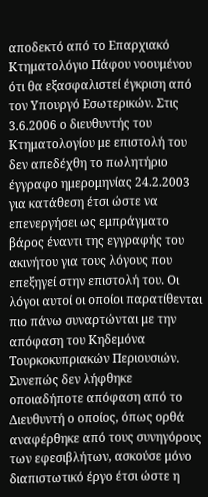αποδεκτό από το Επαρχιακό Κτηματολόγιο Πάφου νοουμένου ότι θα εξασφαλιστεί έγκριση από τον Υπουργό Εσωτερικών. Στις 3.6.2006 ο διευθυντής του Κτηματολογίου με επιστολή του δεν απεδέχθη το πωλητήριο έγγραφο ημερομηνίας 24.2.2003 για κατάθεση έτσι ώστε να επενεργήσει ως εμπράγματο βάρος έναντι της εγγραφής του ακινήτου για τους λόγους που επεξηγεί στην επιστολή του. Οι λόγοι αυτοί οι οποίοι παρατίθενται πιο πάνω συναρτώνται με την απόφαση του Κηδεμόνα Τουρκοκυπριακών Περιουσιών. Συνεπώς δεν λήφθηκε οποιαδήποτε απόφαση από το Διευθυντή ο οποίος, όπως ορθά αναφέρθηκε από τους συνηγόρους των εφεσιβλήτων, ασκούσε μόνο διαπιστωτικό έργο έτσι ώστε η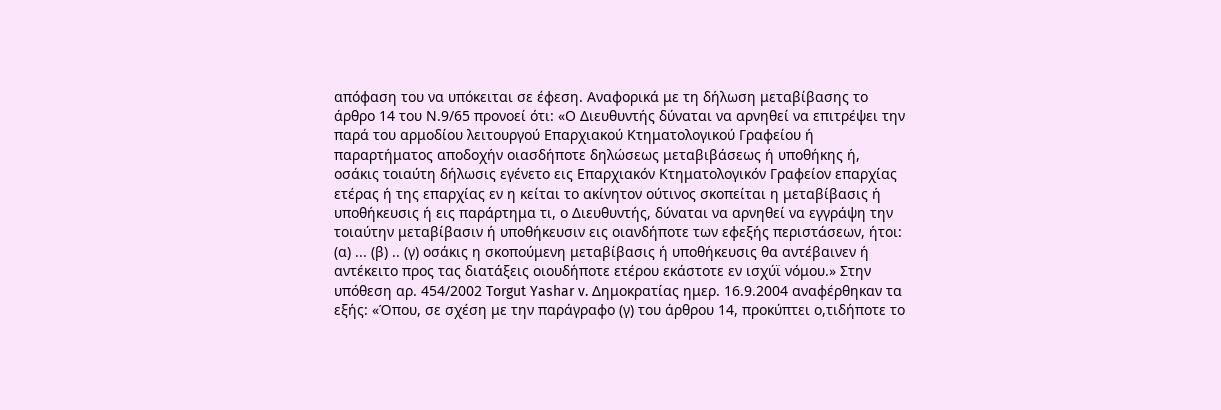απόφαση του να υπόκειται σε έφεση. Αναφορικά με τη δήλωση μεταβίβασης το άρθρο 14 του Ν.9/65 προνοεί ότι: «Ο Διευθυντής δύναται να αρνηθεί να επιτρέψει την παρά του αρμοδίου λειτουργού Επαρχιακού Κτηματολογικού Γραφείου ή παραρτήματος αποδοχήν οιασδήποτε δηλώσεως μεταβιβάσεως ή υποθήκης ή, οσάκις τοιαύτη δήλωσις εγένετο εις Επαρχιακόν Κτηματολογικόν Γραφείον επαρχίας ετέρας ή της επαρχίας εν η κείται το ακίνητον ούτινος σκοπείται η μεταβίβασις ή υποθήκευσις ή εις παράρτημα τι, ο Διευθυντής, δύναται να αρνηθεί να εγγράψη την τοιαύτην μεταβίβασιν ή υποθήκευσιν εις οιανδήποτε των εφεξής περιστάσεων, ήτοι: (α) ... (β) .. (γ) οσάκις η σκοπούμενη μεταβίβασις ή υποθήκευσις θα αντέβαινεν ή αντέκειτο προς τας διατάξεις οιουδήποτε ετέρου εκάστοτε εν ισχύϊ νόμου.» Στην υπόθεση αρ. 454/2002 Torgut Yashar v. Δημοκρατίας ημερ. 16.9.2004 αναφέρθηκαν τα εξής: «Όπου, σε σχέση με την παράγραφο (γ) του άρθρου 14, προκύπτει ο,τιδήποτε το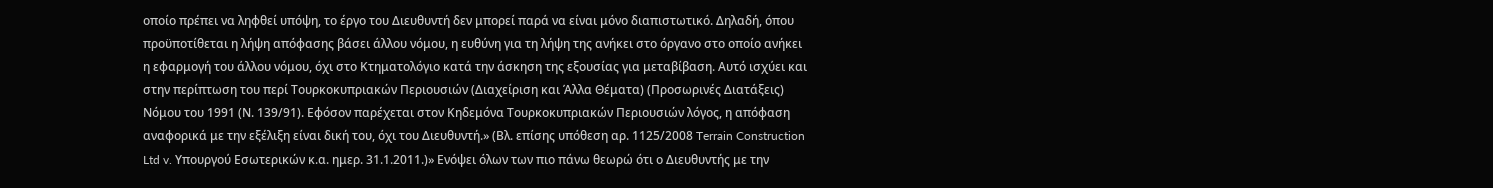οποίο πρέπει να ληφθεί υπόψη, το έργο του Διευθυντή δεν μπορεί παρά να είναι μόνο διαπιστωτικό. Δηλαδή, όπου προϋποτίθεται η λήψη απόφασης βάσει άλλου νόμου, η ευθύνη για τη λήψη της ανήκει στο όργανο στο οποίο ανήκει η εφαρμογή του άλλου νόμου, όχι στο Κτηματολόγιο κατά την άσκηση της εξουσίας για μεταβίβαση. Αυτό ισχύει και στην περίπτωση του περί Τουρκοκυπριακών Περιουσιών (Διαχείριση και Άλλα Θέματα) (Προσωρινές Διατάξεις) Νόμου του 1991 (Ν. 139/91). Εφόσον παρέχεται στον Κηδεμόνα Τουρκοκυπριακών Περιουσιών λόγος, η απόφαση αναφορικά με την εξέλιξη είναι δική του, όχι του Διευθυντή.» (Βλ. επίσης υπόθεση αρ. 1125/2008 Terrain Construction Ltd v. Υπουργού Εσωτερικών κ.α. ημερ. 31.1.2011.)» Ενόψει όλων των πιο πάνω θεωρώ ότι ο Διευθυντής με την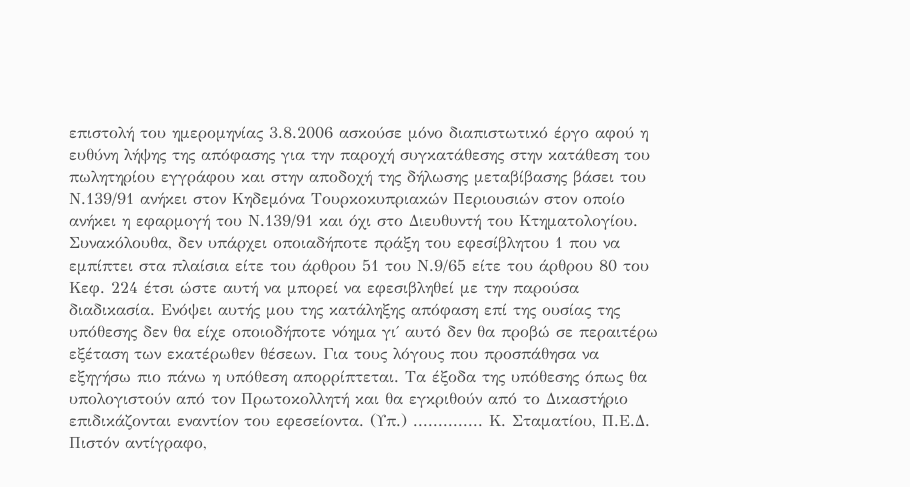επιστολή του ημερομηνίας 3.8.2006 ασκούσε μόνο διαπιστωτικό έργο αφού η ευθύνη λήψης της απόφασης για την παροχή συγκατάθεσης στην κατάθεση του πωλητηρίου εγγράφου και στην αποδοχή της δήλωσης μεταβίβασης βάσει του Ν.139/91 ανήκει στον Κηδεμόνα Τουρκοκυπριακών Περιουσιών στον οποίο ανήκει η εφαρμογή του Ν.139/91 και όχι στο Διευθυντή του Κτηματολογίου. Συνακόλουθα, δεν υπάρχει οποιαδήποτε πράξη του εφεσίβλητου 1 που να εμπίπτει στα πλαίσια είτε του άρθρου 51 του Ν.9/65 είτε του άρθρου 80 του Κεφ. 224 έτσι ώστε αυτή να μπορεί να εφεσιβληθεί με την παρούσα διαδικασία. Ενόψει αυτής μου της κατάληξης απόφαση επί της ουσίας της υπόθεσης δεν θα είχε οποιοδήποτε νόημα γι΄ αυτό δεν θα προβώ σε περαιτέρω εξέταση των εκατέρωθεν θέσεων. Για τους λόγους που προσπάθησα να εξηγήσω πιο πάνω η υπόθεση απορρίπτεται. Τα έξοδα της υπόθεσης όπως θα υπολογιστούν από τον Πρωτοκολλητή και θα εγκριθούν από το Δικαστήριο επιδικάζονται εναντίον του εφεσείοντα. (Υπ.) .............. Κ. Σταματίου, Π.Ε.Δ. Πιστόν αντίγραφο,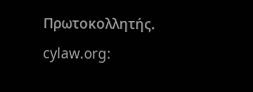Πρωτοκολλητής. cylaw.org: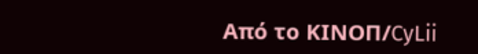Από το ΚΙΝOΠ/CyLii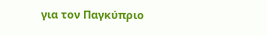για τον Παγκύπριο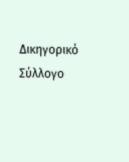Δικηγορικό Σύλλογο